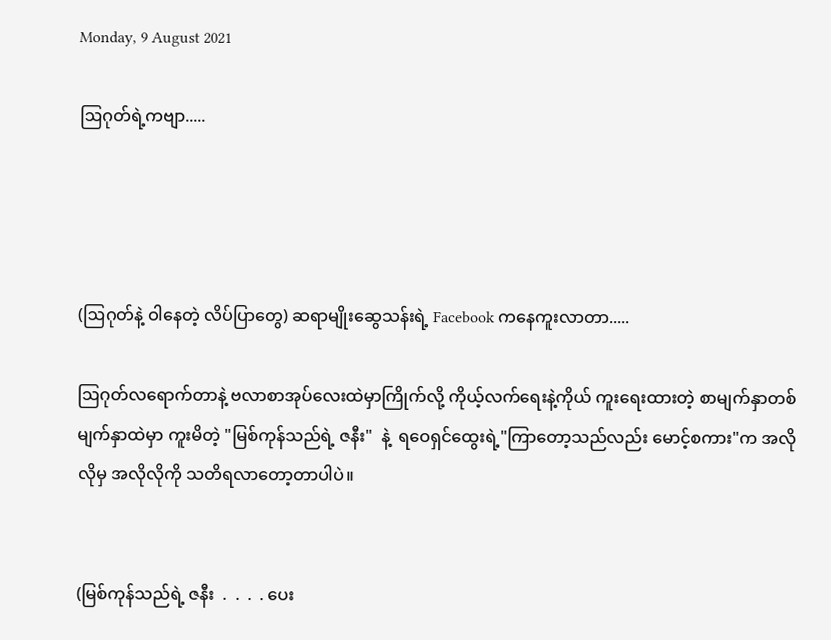Monday, 9 August 2021

ဩဂုတ်ရဲ့ကဗျာ.....




(ဩဂုတ်နဲ့ ဝါနေတဲ့ လိပ်ပြာတွေ) ဆရာမျိုးဆွေသန်းရဲ့ Facebook ကနေကူးလာတာ.....

ဩဂုတ်လရောက်တာနဲ့ ဗလာစာအုပ်လေးထဲမှာကြိုက်လို့ ကိုယ့်လက်ရေးနဲ့ကိုယ် ကူးရေးထားတဲ့ စာမျက်နှာတစ်မျက်နှာထဲမှာ ကူးမိတဲ့ "မြစ်ကုန်သည်ရဲ့ ဇနီး"  နဲ့  ရဝေရှင်ထွေးရဲ့"ကြာတော့သည်လည်း မောင့်စကား"က အလိုလိုမှ အလိုလိုကို သတိရလာတော့တာပါပဲ။


(မြစ်ကုန်သည်ရဲ့ ဇနီး  .  .  .  . ပေး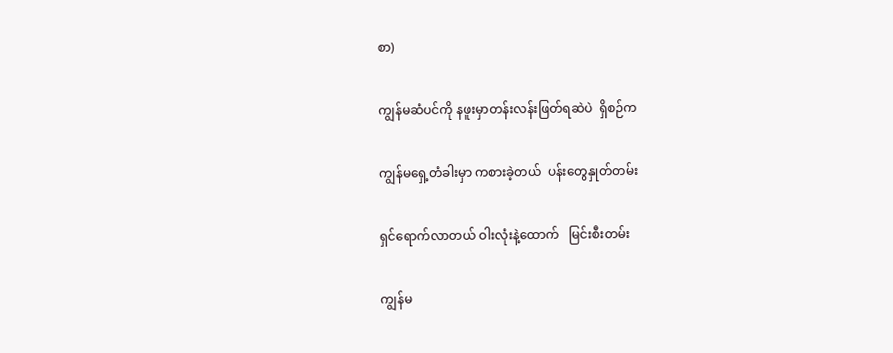စာ)

ကျွန်မဆံပင်ကို နဖူးမှာတန်းလန်းဖြတ်ရဆဲပဲ  ရှိစဉ်က

ကျွန်မရှေ့တံခါးမှာ ကစားခဲ့တယ်  ပန်းတွေနှုတ်တမ်း

ရှင်ရောက်လာတယ် ဝါးလုံးနဲ့ထောက်   မြင်းစီးတမ်း

ကျွန်မ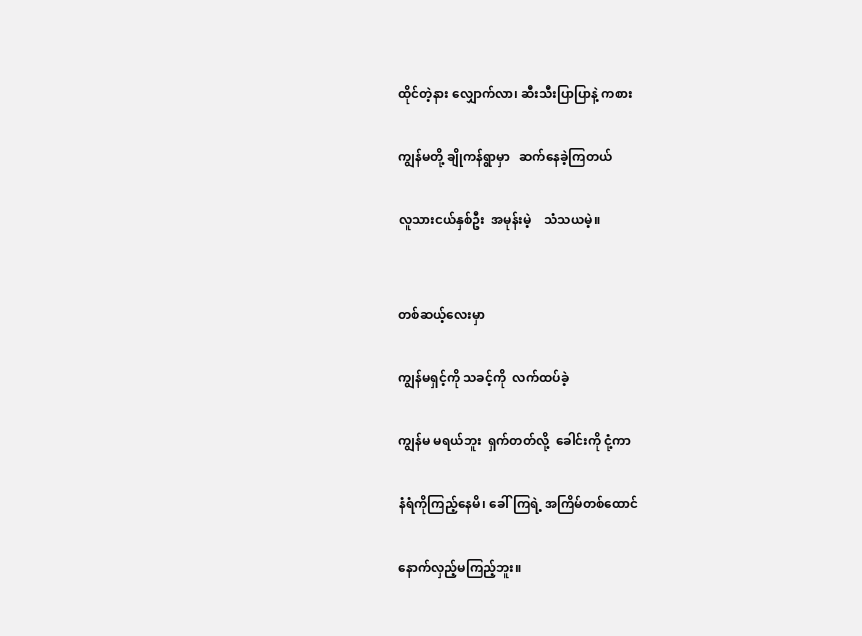ထိုင်တဲ့နား လျှောက်လာ၊ ဆီးသီးပြာပြာနဲ့ ကစား

ကျွန်မတို့ ချိုကန်ရွာမှာ   ဆက်နေခဲ့ကြတယ်

လူသားငယ်နှစ်ဦး  အမုန်းမဲ့    သံသယမဲ့။


တစ်ဆယ့်လေးမှာ

ကျွန်မရှင့်ကို သခင့်ကို  လက်ထပ်ခဲ့

ကျွန်မ မရယ်ဘူး  ရှက်တတ်လို့  ခေါင်းကို ငုံ့ကာ

နံရံကိုကြည့်နေမိ၊ ခေါ်ကြရဲ့ အကြိမ်တစ်ထောင်

နောက်လှည့်မကြည့်ဘူး။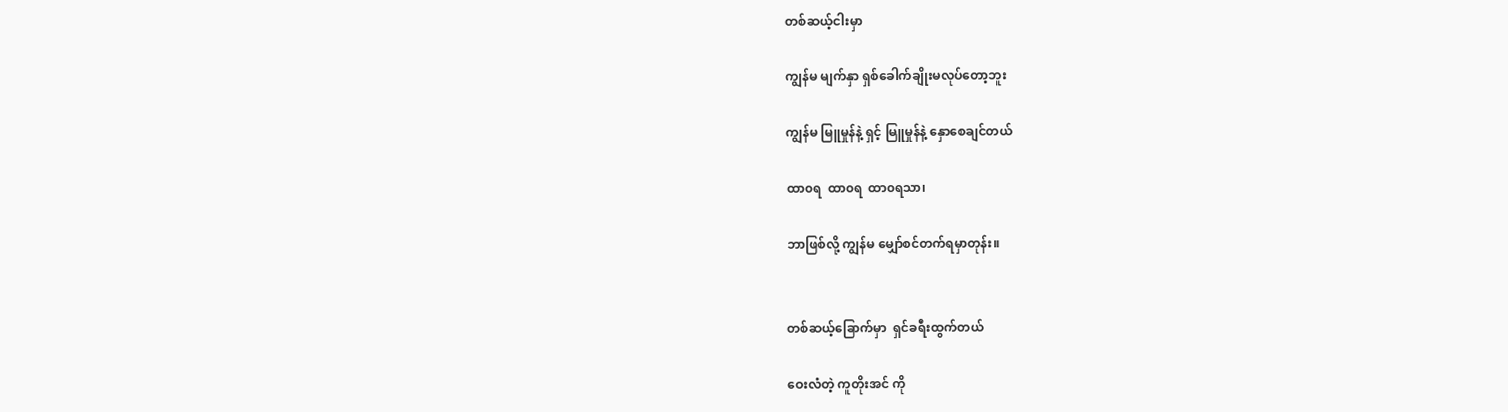တစ်ဆယ့်ငါးမှာ

ကျွန်မ မျက်နှာ ရှစ်ခေါက်ချိုးမလုပ်တော့ဘူး

ကျွန်မ မြူမှုန်နဲ့ ရှင့် မြူမှုန်နဲ့ နှောစေချင်တယ်

ထာ၀ရ  ထာ၀ရ  ထာ၀ရသာ၊

ဘာဖြစ်လို့ ကျွန်မ မျှော်စင်တက်ရမှာတုန်း။


တစ်ဆယ့်ခြောက်မှာ  ရှင်ခရီးထွက်တယ်

ဝေးလံတဲ့ ကူတိုးအင် ကို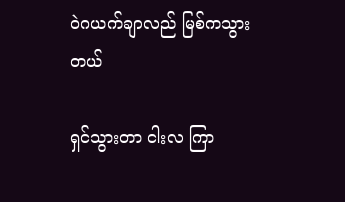ဝဲဂယက်ချာလည် မြစ်ကသွားတယ်

ရှင်သွားတာ ငါးလ ကြာ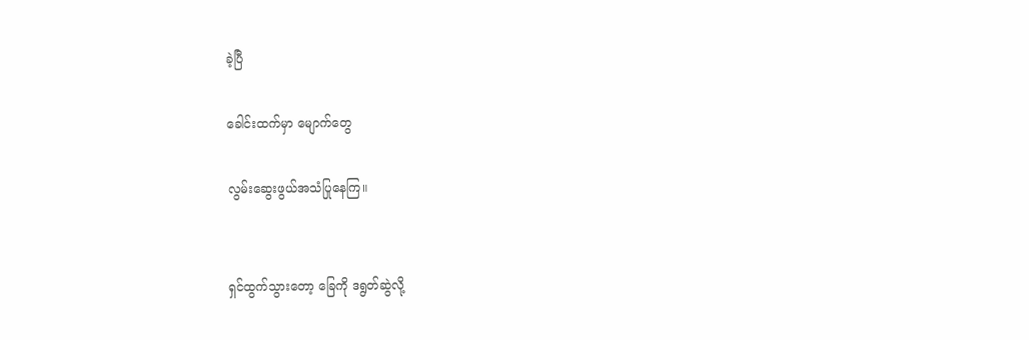ခဲ့ပြီ

ခေါင်းထက်မှာ မျောက်တွေ

လွမ်းဆွေးဖွယ်အသံပြုနေကြ။


ရှင်ထွက်သွားတော့ ခြေကို ဒရွတ်ဆွဲလို့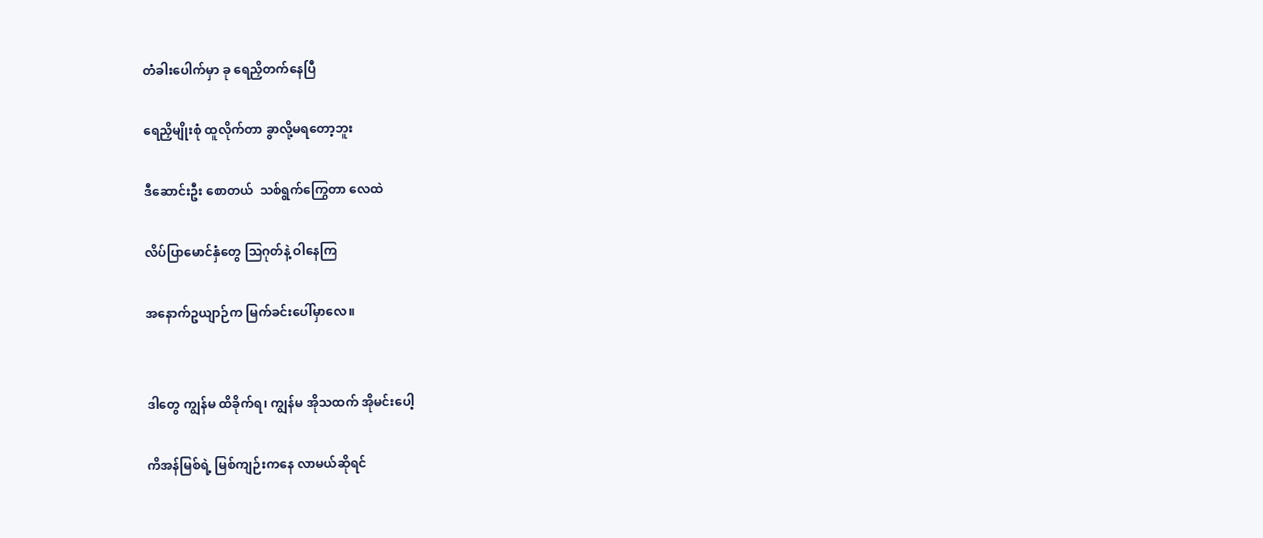တံခါးပေါက်မှာ ခု ရေညှိတက်နေပြီ

ရေညှိမျိုးစုံ ထူလိုက်တာ ခွာလို့မရတော့ဘူး

ဒီဆောင်းဦး စောတယ်  သစ်ရွက်ကြွေတာ လေထဲ

လိပ်ပြာမောင်နှံတွေ သြဂုတ်နဲ့ ဝါနေကြ

အနောက်ဥယျာဉ်က မြက်ခင်းပေါ်မှာလေ။


ဒါတွေ ကျွန်မ ထိခိုက်ရ၊ ကျွန်မ အိုသထက် အိုမင်းပေါ့

ကိအန်မြစ်ရဲ့ မြစ်ကျဉ်းကနေ လာမယ်ဆိုရင်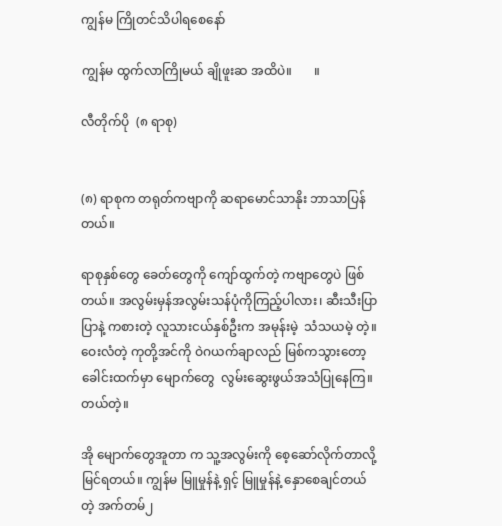ကျွန်မ ကြိုတင်သိပါရစေနော်

ကျွန်မ ထွက်လာကြိုမယ် ချိုဖူးဆ အထိပဲ။       ။

လီတိုက်ပို  (၈ ရာစု)


(၈) ရာစုက တရုတ်ကဗျာကို ဆရာမောင်သာနိုး ဘာသာပြန်တယ်။

ရာစုနှစ်တွေ ခေတ်တွေကို ကျော်ထွက်တဲ့ ကဗျာတွေပဲ ဖြစ်တယ်။ အလွမ်းမှန်အလွမ်းသန်ပုံကိုကြည့်ပါလား၊ ဆီးသီးပြာပြာနဲ့ ကစားတဲ့ လူသားငယ်နှစ်ဦးက အမုန်းမဲ့  သံသယမဲ့ တဲ့။ ဝေးလံတဲ့ ကုတို့အင်ကို ဝဲဂယက်ချာလည် မြစ်ကသွားတော့ခေါင်းထက်မှာ မျောက်တွေ  လွမ်းဆွေးဖွယ်အသံပြုနေကြ။ တယ်တဲ့။

အို မျောက်တွေအူတာ က သူ့အလွမ်းကို စေ့ဆော်လိုက်တာလို့မြင်ရတယ်။ ကျွန်မ မြူမှုန်နဲ့ ရှင့် မြူမှုန်နဲ့ နှောစေချင်တယ် တဲ့ အက်တမ်၂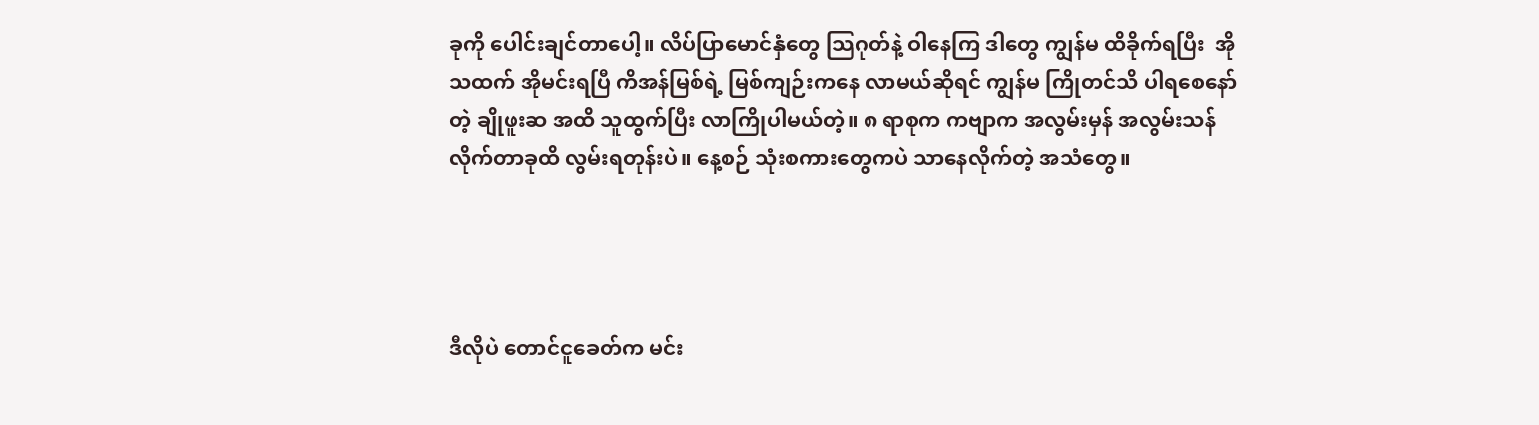ခုကို ပေါင်းချင်တာပေါ့။ လိပ်ပြာမောင်နှံတွေ သြဂုတ်နဲ့ ဝါနေကြ ဒါတွေ ကျွန်မ ထိခိုက်ရပြီး  အိုသထက် အိုမင်းရပြီ ကိအန်မြစ်ရဲ့ မြစ်ကျဉ်းကနေ လာမယ်ဆိုရင် ကျွန်မ ကြိုတင်သိ ပါရစေနော်တဲ့ ချိုဖူးဆ အထိ သူထွက်ပြီး လာကြိုပါမယ်တဲ့။ ၈ ရာစုက ကဗျာက အလွမ်းမှန် အလွမ်းသန်လိုက်တာခုထိ လွမ်းရတုန်းပဲ။ နေ့စဉ် သုံးစကားတွေကပဲ သာနေလိုက်တဲ့ အသံတွေ။




ဒီလိုပဲ တောင်ငူခေတ်က မင်း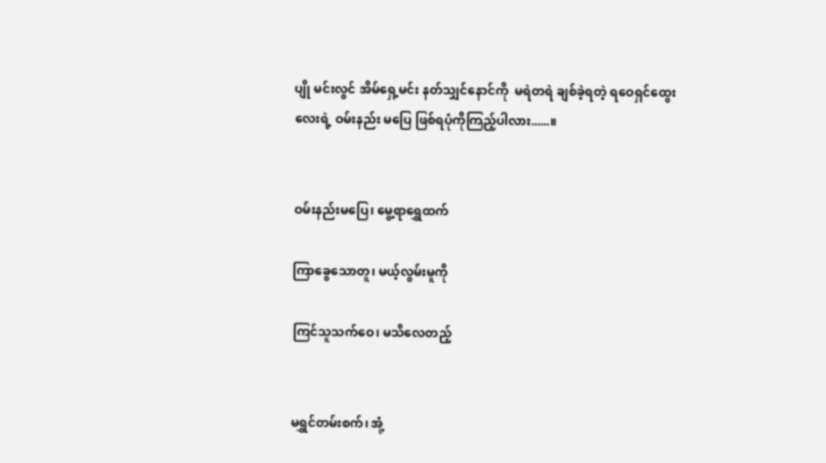ပျို မင်းလွင် အိမ်ရှေ့မင်း နတ်သျှင်နောင်ကို  မရဲတရဲ ချစ်ခဲ့ရတဲ့ ရဝေရှင်ထွေးလေးရဲ့ ဝမ်းနည်း မပြေ ဖြစ်ရပုံကိုကြည့်ပါလား......။


ဝမ်းနည်းမပြေ၊ မွေ့ရာရွှေထက်

ကြာခွေသောတူ၊ မယ့်လွမ်းမူကို

ကြင်သူသက်ဝေ၊ မသိလေတည့်


မရွှင်တမ်းစက်၊ အုံ့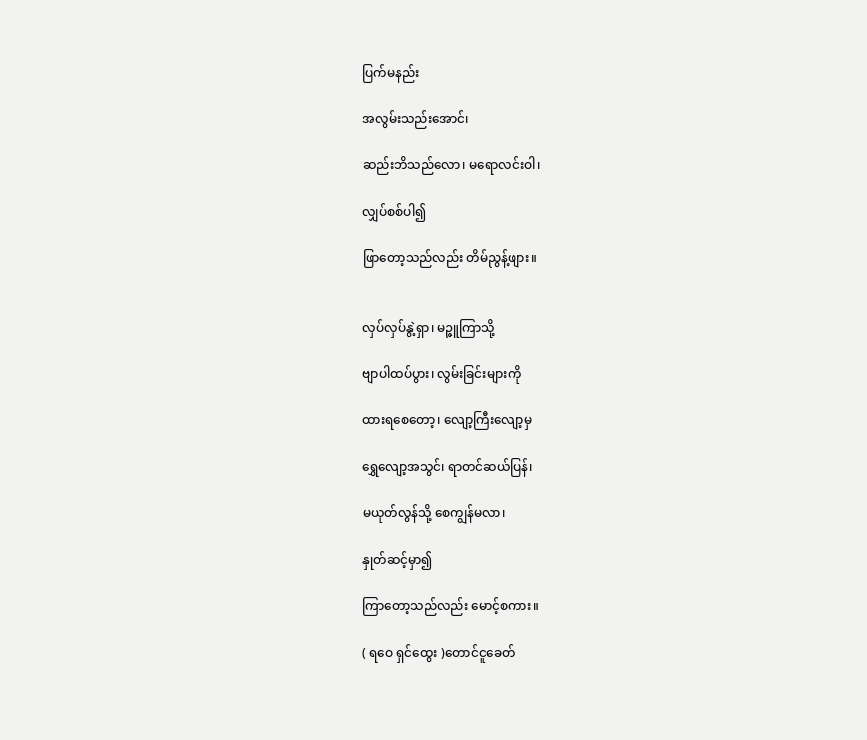ပြက်မနည်း

အလွမ်းသည်းအောင်၊

ဆည်းဘိသည်လော၊ မရောလင်းဝါ၊

လျှပ်စစ်ပါ၍

ဖြာတော့သည်လည်း တိမ်ညွန့်ဖျား။


လှပ်လှပ်နွဲ့ရှာ၊ မဉ္ဇူကြာသို့

ဗျာပါထပ်ပွား၊ လွမ်းခြင်းများကို

ထားရစေတော့၊ လျော့ကြီးလျော့မှ

ရွှေလျော့အသွင်၊ ရာတင်ဆယ်ပြန်၊

မယုတ်လွန်သို့ စေကျွန်မလာ၊

နှုတ်ဆင့်မှာ၍

ကြာတော့သည်လည်း မောင့်စကား။

( ရဝေ ရှင်ထွေး )တောင်ငူခေတ်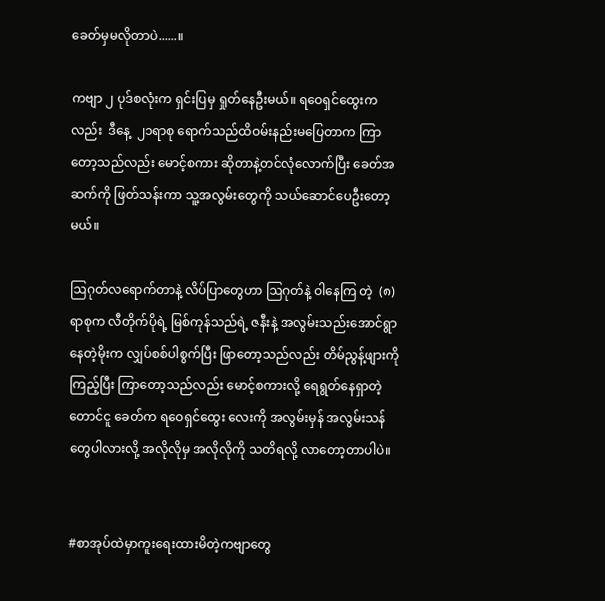ခေတ်မှမလိုတာပဲ......။

ကဗျာ ၂ ပုဒ်စလုံးက ရှင်းပြမှ ရှုတ်နေဦးမယ်။ ရဝေရှင်ထွေးကလည်း  ဒီနေ့  ၂၁ရာစု ရောက်သည်ထိဝမ်းနည်းမပြေတာက ကြာတော့သည်လည်း မောင့်စကား ဆိုတာနဲ့တင်လုံလောက်ပြီး ခေတ်အဆက်ကို ဖြတ်သန်းကာ သူ့အလွမ်းတွေကို သယ်ဆောင်ပေဦးတော့မယ်။

ဩဂုတ်လရောက်တာနဲ့ လိပ်ပြာတွေဟာ ဩဂုတ်နဲ့ ဝါနေကြ တဲ့  (၈) ရာစုက လီတိုက်ပိုရဲ့ မြစ်ကုန်သည်ရဲ့ ဇနီးနဲ့ အလွမ်းသည်းအောင်ရွာနေတဲ့မိုးက လျှပ်စစ်ပါစွက်ပြီး ဖြာတော့သည်လည်း တိမ်ညွန့်ဖျားကိုကြည့်ပြီး ကြာတော့သည်လည်း မောင့်စကားလို့ ရေရွတ်နေရှာတဲ့တောင်ငူ ခေတ်က ရဝေရှင်ထွေး လေးကို အလွမ်းမှန် အလွမ်းသန်တွေပါလားလို့ အလိုလိုမှ အလိုလိုကို သတိရလို့ လာတော့တာပါပဲ။


#စာအုပ်ထဲမှာကူးရေးထားမိတဲ့ကဗျာတွေ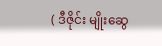( ဒီဇိုင်း မျိုးဆွေ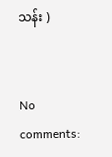သန်း )


No comments: